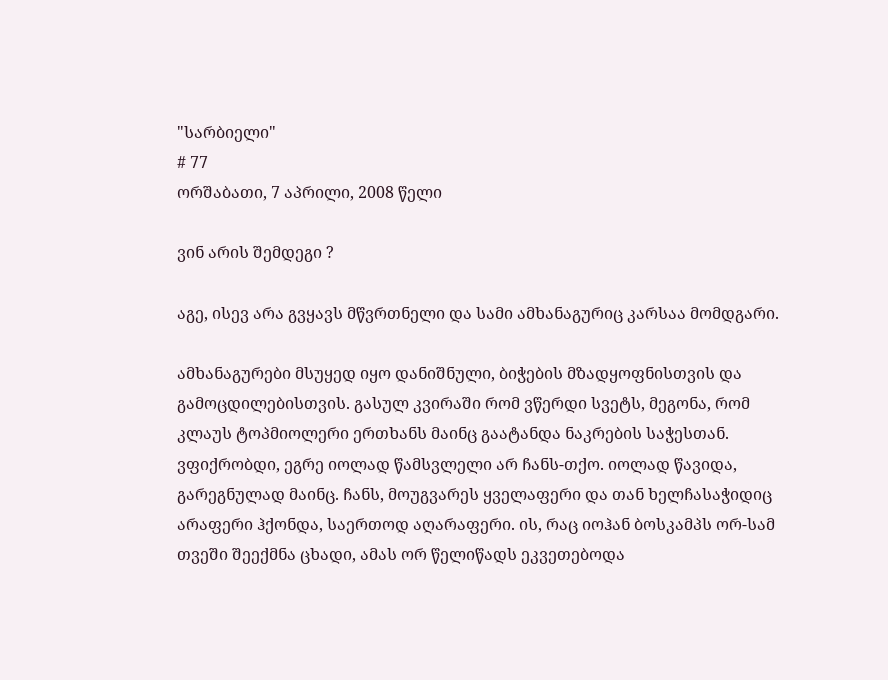"სარბიელი"
# 77
ორშაბათი, 7 აპრილი, 2008 წელი

ვინ არის შემდეგი ?

აგე, ისევ არა გვყავს მწვრთნელი და სამი ამხანაგურიც კარსაა მომდგარი.

ამხანაგურები მსუყედ იყო დანიშნული, ბიჭების მზადყოფნისთვის და გამოცდილებისთვის. გასულ კვირაში რომ ვწერდი სვეტს, მეგონა, რომ კლაუს ტოპმიოლერი ერთხანს მაინც გაატანდა ნაკრების საჭესთან. ვფიქრობდი, ეგრე იოლად წამსვლელი არ ჩანს-თქო. იოლად წავიდა, გარეგნულად მაინც. ჩანს, მოუგვარეს ყველაფერი და თან ხელჩასაჭიდიც არაფერი ჰქონდა, საერთოდ აღარაფერი. ის, რაც იოჰან ბოსკამპს ორ-სამ თვეში შეექმნა ცხადი, ამას ორ წელიწადს ეკვეთებოდა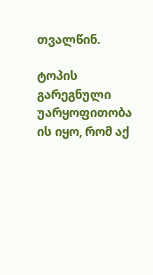თვალწინ.

ტოპის გარეგნული უარყოფითობა ის იყო, რომ აქ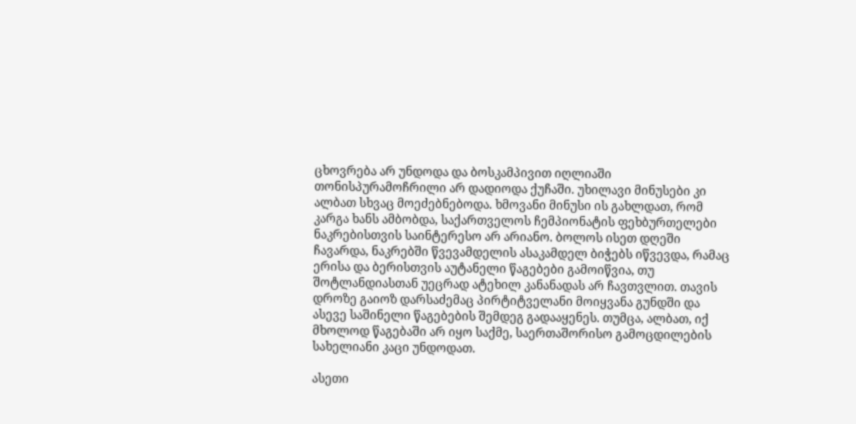ცხოვრება არ უნდოდა და ბოსკამპივით იღლიაში თონისპურამოჩრილი არ დადიოდა ქუჩაში. უხილავი მინუსები კი ალბათ სხვაც მოეძებნებოდა. ხმოვანი მინუსი ის გახლდათ, რომ კარგა ხანს ამბობდა, საქართველოს ჩემპიონატის ფეხბურთელები ნაკრებისთვის საინტერესო არ არიანო. ბოლოს ისეთ დღეში ჩავარდა, ნაკრებში წვევამდელის ასაკამდელ ბიჭებს იწვევდა, რამაც ერისა და ბერისთვის აუტანელი წაგებები გამოიწვია, თუ შოტლანდიასთან უეცრად ატეხილ კანანადას არ ჩავთვლით. თავის დროზე გაიოზ დარსაძემაც პირტიტველანი მოიყვანა გუნდში და ასევე საშინელი წაგებების შემდეგ გადააყენეს. თუმცა, ალბათ, იქ მხოლოდ წაგებაში არ იყო საქმე, საერთაშორისო გამოცდილების სახელიანი კაცი უნდოდათ.

ასეთი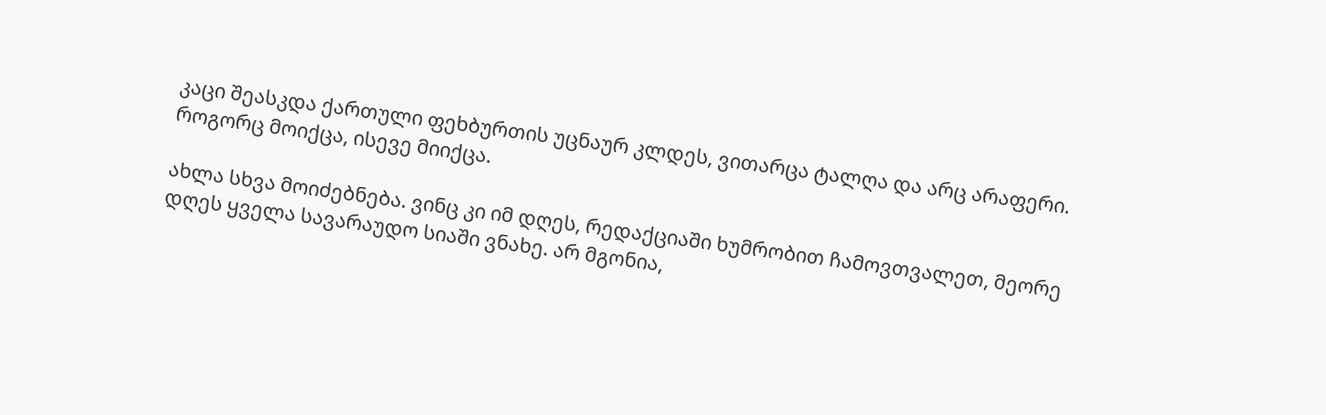კაცი შეასკდა ქართული ფეხბურთის უცნაურ კლდეს, ვითარცა ტალღა და არც არაფერი. როგორც მოიქცა, ისევე მიიქცა.

ახლა სხვა მოიძებნება. ვინც კი იმ დღეს, რედაქციაში ხუმრობით ჩამოვთვალეთ, მეორე დღეს ყველა სავარაუდო სიაში ვნახე. არ მგონია,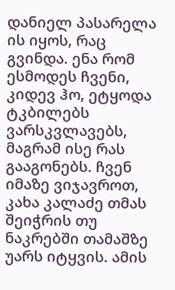დანიელ პასარელა ის იყოს, რაც გვინდა. ენა რომ ესმოდეს ჩვენი, კიდევ ჰო, ეტყოდა ტკბილებს ვარსკვლავებს, მაგრამ ისე რას გააგონებს. ჩვენ იმაზე ვიჯავროთ, კახა კალაძე თმას შეიჭრის თუ ნაკრებში თამაშზე უარს იტყვის. ამის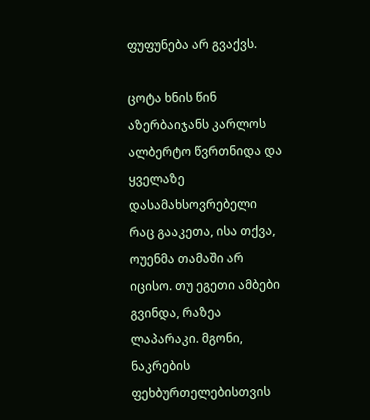ფუფუნება არ გვაქვს.

ცოტა ხნის წინ აზერბაიჯანს კარლოს ალბერტო წვრთნიდა და ყველაზე დასამახსოვრებელი რაც გააკეთა, ისა თქვა, ოუენმა თამაში არ იცისო. თუ ეგეთი ამბები გვინდა, რაზეა ლაპარაკი. მგონი, ნაკრების ფეხბურთელებისთვის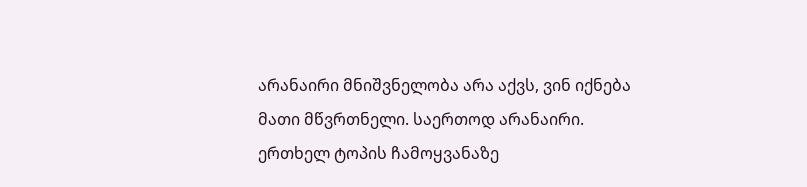არანაირი მნიშვნელობა არა აქვს, ვინ იქნება მათი მწვრთნელი. საერთოდ არანაირი. ერთხელ ტოპის ჩამოყვანაზე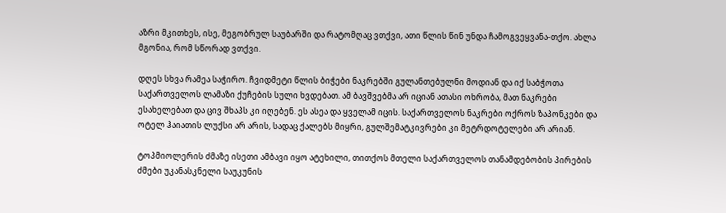აზრი მკითხეს, ისე, მეგობრულ საუბარში და რატომღაც ვთქვი, ათი წლის წინ უნდა ჩამოგვეყვანა-თქო. ახლა მგონია, რომ სწორად ვთქვი.

დღეს სხვა რამეა საჭირო. ჩვიდმეტი წლის ბიჭები ნაკრებში გულანთებულნი მოდიან და იქ საბჭოთა საქართველოს ლამაზი ქუჩების სული ხვდებათ. ამ ბავშვებმა არ იციან ათასი ოხრობა, მათ ნაკრები ესახელებათ და ცივ შხაპს კი იღებენ. ეს ასეა და ყველამ იცის. საქართველოს ნაკრები ოქროს ზაპონკები და ოტელ ჰაიათის ლუქსი არ არის, სადაც ქალებს მიყრი, გულშემატკივრები კი მეტრდოტელები არ არიან.

ტოპმიოლერის ძმაზე ისეთი ამბავი იყო ატეხილი, თითქოს მთელი საქართველოს თანამდებობის პირების ძმები უკანასკნელი საუკუნის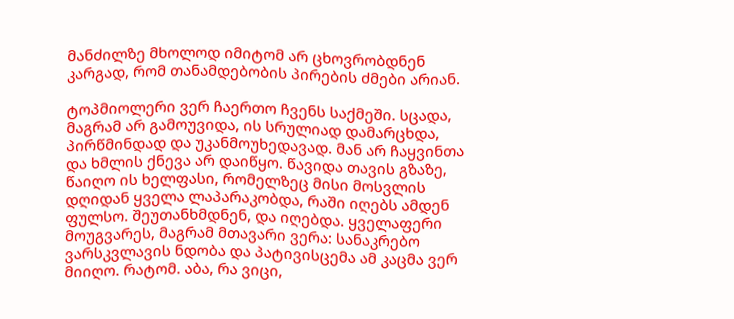მანძილზე მხოლოდ იმიტომ არ ცხოვრობდნენ კარგად, რომ თანამდებობის პირების ძმები არიან.

ტოპმიოლერი ვერ ჩაერთო ჩვენს საქმეში. სცადა, მაგრამ არ გამოუვიდა, ის სრულიად დამარცხდა, პირწმინდად და უკანმოუხედავად. მან არ ჩაყვინთა და ხმლის ქნევა არ დაიწყო. წავიდა თავის გზაზე, წაიღო ის ხელფასი, რომელზეც მისი მოსვლის დღიდან ყველა ლაპარაკობდა, რაში იღებს ამდენ ფულსო. შეუთანხმდნენ, და იღებდა. ყველაფერი მოუგვარეს, მაგრამ მთავარი ვერა: სანაკრებო ვარსკვლავის ნდობა და პატივისცემა ამ კაცმა ვერ მიიღო. რატომ. აბა, რა ვიცი,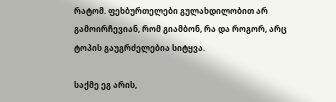რატომ. ფეხბურთელები გულახდილობით არ გამოირჩევიან, რომ გიამბონ, რა და როგორ, არც ტოპის გაუგრძელებია სიტყვა.

საქმე ეგ არის,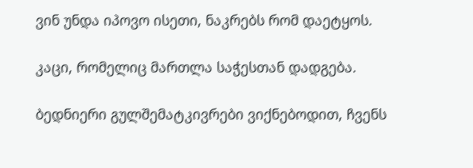ვინ უნდა იპოვო ისეთი, ნაკრებს რომ დაეტყოს.

კაცი, რომელიც მართლა საჭესთან დადგება.

ბედნიერი გულშემატკივრები ვიქნებოდით, ჩვენს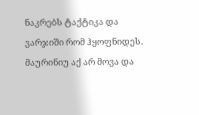ნაკრებს ტაქტიკა და ვარჯიში რომ ჰყოფნიდეს. მაურინიუ აქ არ მოვა და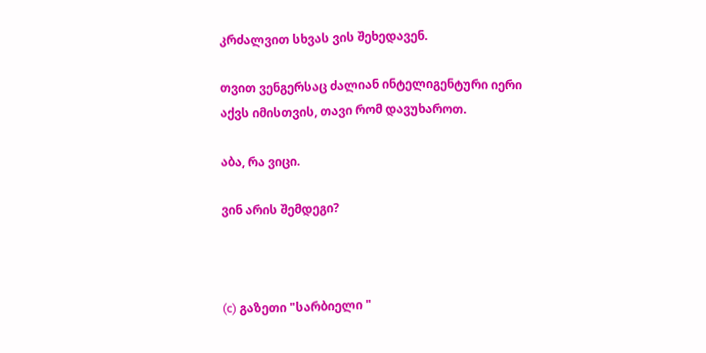კრძალვით სხვას ვის შეხედავენ.

თვით ვენგერსაც ძალიან ინტელიგენტური იერი აქვს იმისთვის, თავი რომ დავუხაროთ.

აბა, რა ვიცი.

ვინ არის შემდეგი?



(c) გაზეთი "სარბიელი "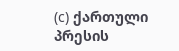(c) ქართული პრესის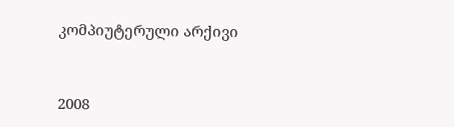კომპიუტერული არქივი



2008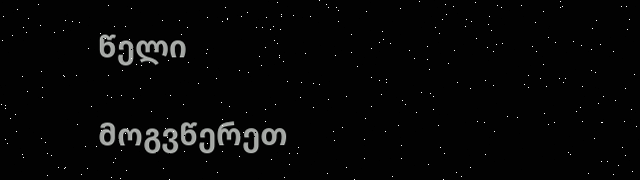წელი

მოგვწერეთ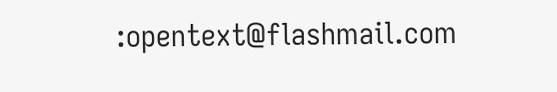:opentext@flashmail.com